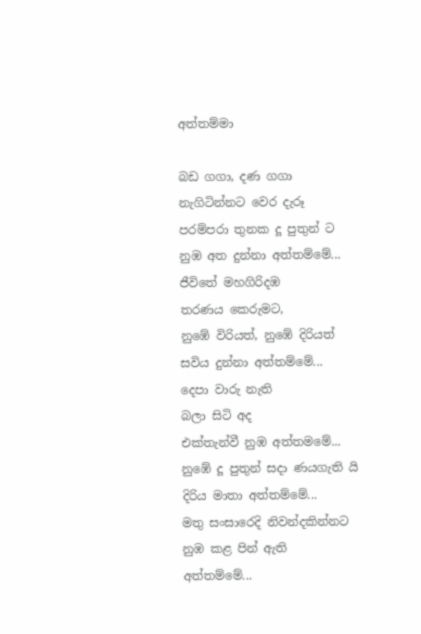අත්තම්මා

බඩ ගගා, දණ ගගා
නැගිටින්නට වෙර දැරූ
පරම්පරා තුනක දූ පුතුන් ට
නුඹ අත දුන්නා අත්තම්මේ...
ජීවිතේ මහගිරිදඹ
තරණය කෙරුමට,
නුඹේ විරියත්, නුඹේ දිරියත්
සවිය දුන්නා අත්තම්මේ...
දෙපා වාරු නැති
බලා සිටි අද
එක්තැන්වී නුඹ අත්තමමේ...
නුඹේ දූ පුතුන් සදා ණයගැති යි
දිරිය මාතා අත්තම්මේ...
මතු සංසාරෙදි නිවන්දකින්නට
නුඹ කළ පින් ඇති
අත්තම්මේ...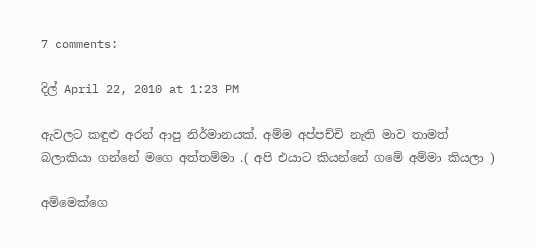7 comments:

දිල් April 22, 2010 at 1:23 PM

ඇවලට කඳුළු අරන් ආපු නිර්මානයක්. අම්ම අප්පච්චි නැති මාව තාමත් බලාකියා ගන්නේ මගෙ අත්තම්මා .( අපි එයාට කියන්නේ ගමේ අම්මා කියලා )

අම්මෙක්ගෙ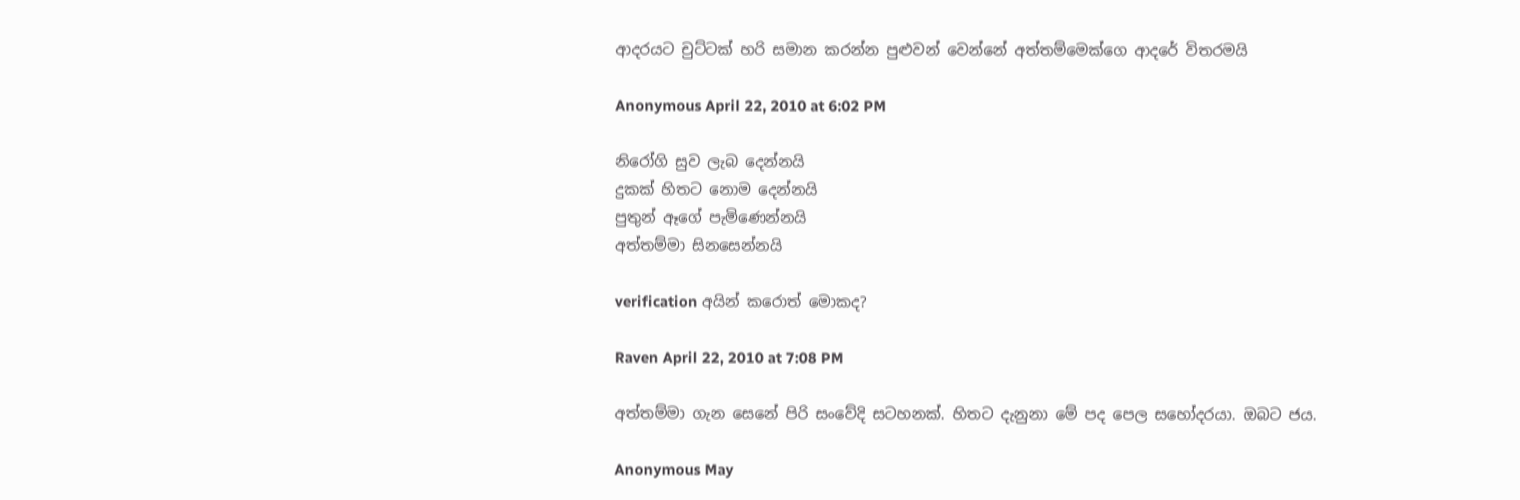ආදරයට චුට්ටක් හරි සමාන කරන්න පුළුවන් වෙන්නේ අත්තම්මෙක්ගෙ ආදරේ විතරමයි

Anonymous April 22, 2010 at 6:02 PM

නිරෝගි සුව ලැබ දෙන්නයි
දුකක් හිතට නොම දෙන්නයි
පුතුන් ඈගේ පැමිණෙන්නයි
අත්තම්මා සිනසෙන්නයි

verification අයින් කරොත් මොකද?

Raven April 22, 2010 at 7:08 PM

අත්තම්මා ගැන සෙනේ පිරි සංවේදි සටහනක්. හිතට දැනුනා මේ පද පෙල සහෝදරයා. ඔබට ජය.

Anonymous May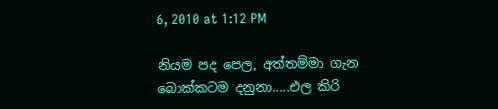6, 2010 at 1:12 PM

නියම පද පෙල, අත්තම්මා ගැන බොක්කටම දනුනා.....එල කිරි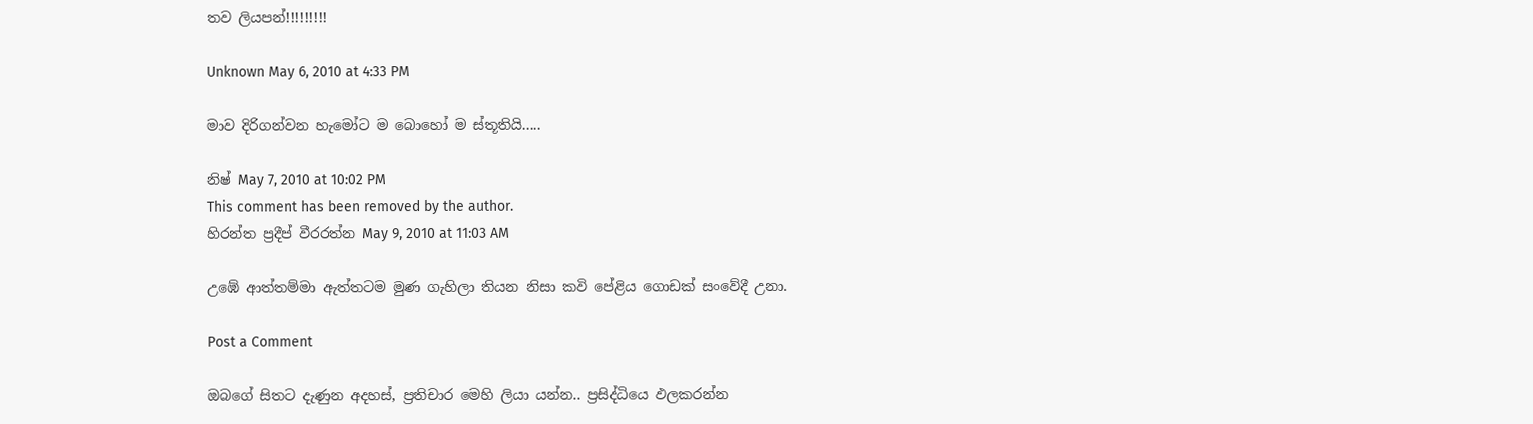තව ලියපන්!!!!!!!!!

Unknown May 6, 2010 at 4:33 PM

මාව දිරිගන්වන හැමෝට ම බොහෝ ම ස්තූතියි.....

නිෂ් May 7, 2010 at 10:02 PM
This comment has been removed by the author.
හිරන්ත ප්‍රදීප් වීරරත්න May 9, 2010 at 11:03 AM

උඹේ ආත්තම්මා ඇත්තටම මුණ ගැහිලා තියන නිසා කවි පේළිය ගොඩක් සංවේදී උනා.

Post a Comment

ඔබගේ සිතට දැණුන අදහස්, ප්‍රතිචාර මෙහි ලියා යන්න.. ප්‍රසිද්ධියෙ ඵලකරන්න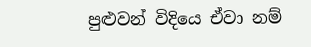පුළුවන් විදියෙ ඒවා නම්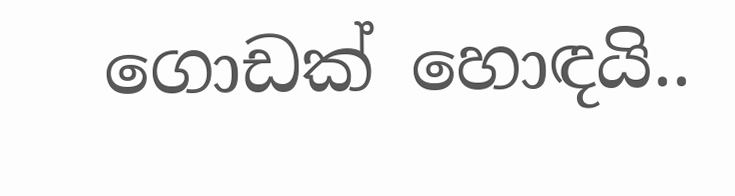ගොඩක් හොඳයි..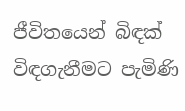ජීවිතයෙන් බිඳක්
විඳගැනීමට පැමිණි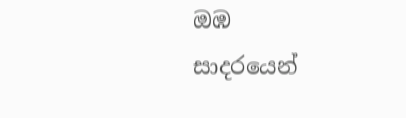ඔඹ
සාදරයෙන්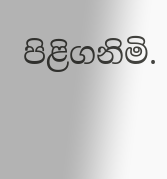පිළිගනිමි.